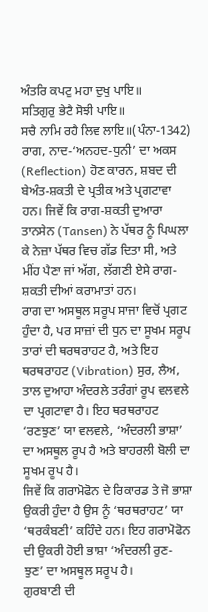ਅੰਤਰਿ ਕਪਟੁ ਮਹਾ ਦੁਖੁ ਪਾਇ॥
ਸਤਿਗੁਰੁ ਭੇਟੈ ਸੋਝੀ ਪਾਇ॥
ਸਚੈ ਨਾਮਿ ਰਹੈ ਲਿਵ ਲਾਇ॥(ਪੰਨਾ-1342)
ਰਾਗ, ਨਾਦ-‘ਅਨਹਦ-ਧੁਨੀ’ ਦਾ ਅਕਸ (Reflection) ਹੋਣ ਕਾਰਨ, ਸ਼ਬਦ ਦੀ ਬੇਅੰਤ-ਸ਼ਕਤੀ ਦੇ ਪ੍ਰਤੀਕ ਅਤੇ ਪ੍ਰਗਟਾਵਾ ਹਨ। ਜਿਵੇਂ ਕਿ ਰਾਗ-ਸ਼ਕਤੀ ਦੁਆਰਾ ਤਾਨਸੇਨ (Tansen) ਨੇ ਪੱਥਰ ਨੂੰ ਪਿਘਲਾ ਕੇ ਨੇਜ਼ਾ ਪੱਥਰ ਵਿਚ ਗੱਡ ਦਿਤਾ ਸੀ, ਅਤੇ ਮੀਂਹ ਪੈਣਾ ਜਾਂ ਅੱਗ, ਲੱਗਣੀ ਏਸੇ ਰਾਗ-ਸ਼ਕਤੀ ਦੀਆਂ ਕਰਾਮਾਤਾਂ ਹਨ।
ਰਾਗ ਦਾ ਅਸਥੂਲ ਸਰੂਪ ਸਾਜਾ ਵਿਚੋਂ ਪ੍ਰਗਟ ਹੁੰਦਾ ਹੈ, ਪਰ ਸਾਜ਼ਾਂ ਦੀ ਧੁਨ ਦਾ ਸੂਖਮ ਸਰੂਪ ਤਾਰਾਂ ਦੀ ਥਰਥਰਾਹਟ ਹੈ, ਅਤੇ ਇਹ ਥਰਥਰਾਹਟ (Vibration) ਸੁਰ, ਲੈਅ, ਤਾਲ ਦੁਆਹਾ ਅੰਦਰਲੇ ਤਰੰਗਾਂ ਰੂਪ ਵਲਵਲੇ ਦਾ ਪ੍ਰਗਟਾਵਾ ਹੈ। ਇਹ ਥਰਥਰਾਹਟ ‘ਰਣਝੁਣ’ ਯਾ ਵਲਵਲੇ, ‘ਅੰਦਰਲੀ ਭਾਸ਼ਾ’ ਦਾ ਅਸਥੂਲ ਰੂਪ ਹੈ ਅਤੇ ਬਾਹਰਲੀ ਬੋਲੀ ਦਾ ਸੂਖਮ ਰੂਪ ਹੈ।
ਜਿਵੇਂ ਕਿ ਗਰਾਮੋਫੋਨ ਦੇ ਰਿਕਾਰਡ ਤੇ ਜੋ ਭਾਸ਼ਾ ਉਕਰੀ ਹੁੰਦਾ ਹੈ ਉਸ ਨੂੰ ‘ਥਰਥਰਾਹਟ’ ਯਾ ‘ਥਰਕੰਬਣੀ’ ਕਹਿੰਦੇ ਹਨ। ਇਹ ਗਰਾਮੋਫੋਨ ਦੀ ਉਕਰੀ ਹੋਈ ਭਾਸ਼ਾ ‘ਅੰਦਰਲੀ ਰੁਣ- ਝੁਣ’ ਦਾ ਅਸਥੂਲ ਸਰੂਪ ਹੈ।
ਗੁਰਬਾਣੀ ਦੀ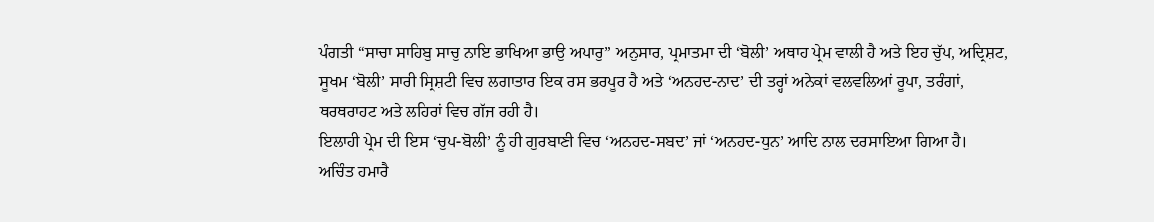ਪੰਗਤੀ “ਸਾਚਾ ਸਾਹਿਬੁ ਸਾਚੁ ਨਾਇ ਭਾਖਿਆ ਭਾਉ ਅਪਾਰੁ” ਅਨੁਸਾਰ, ਪ੍ਰਮਾਤਮਾ ਦੀ ‘ਬੋਲੀ’ ਅਥਾਹ ਪ੍ਰੇਮ ਵਾਲੀ ਹੈ ਅਤੇ ਇਹ ਚੁੱਪ, ਅਦ੍ਰਿਸ਼ਟ, ਸੂਖਮ ‘ਬੋਲੀ’ ਸਾਰੀ ਸ੍ਰਿਸ਼ਟੀ ਵਿਚ ਲਗਾਤਾਰ ਇਕ ਰਸ ਭਰਪੂਰ ਹੈ ਅਤੇ ‘ਅਨਹਦ-ਨਾਦ’ ਦੀ ਤਰ੍ਹਾਂ ਅਨੇਕਾਂ ਵਲਵਲਿਆਂ ਰੂਪਾ, ਤਰੰਗਾਂ, ਥਰਥਰਾਹਟ ਅਤੇ ਲਹਿਰਾਂ ਵਿਚ ਗੱਜ ਰਹੀ ਹੈ।
ਇਲਾਹੀ ਪ੍ਰੇਮ ਦੀ ਇਸ ‘ਚੁਪ-ਬੋਲੀ’ ਨੂੰ ਹੀ ਗੁਰਬਾਣੀ ਵਿਚ ‘ਅਨਹਦ-ਸਬਦ’ ਜਾਂ ‘ਅਨਹਦ-ਧੁਨ’ ਆਦਿ ਨਾਲ ਦਰਸਾਇਆ ਗਿਆ ਹੈ।
ਅਚਿੰਤ ਹਮਾਰੈ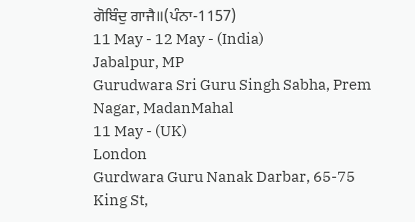ਗੋਬਿੰਦੁ ਗਾਜੈ॥(ਪੰਨਾ-1157)
11 May - 12 May - (India)
Jabalpur, MP
Gurudwara Sri Guru Singh Sabha, Prem Nagar, MadanMahal
11 May - (UK)
London
Gurdwara Guru Nanak Darbar, 65-75 King St,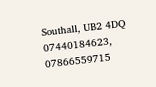Southall, UB2 4DQ
07440184623, 07866559715